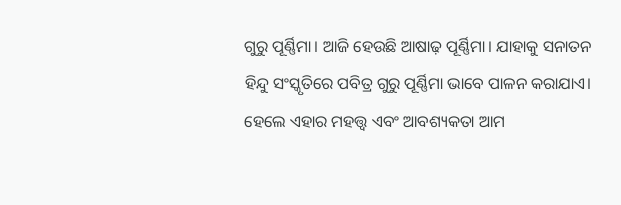ଗୁରୁ ପୂର୍ଣ୍ଣିମା। ଆଜି ହେଉଛି ଆଷାଢ଼ ପୂର୍ଣ୍ଣିମା। ଯାହାକୁ ସନାତନ ହିନ୍ଦୁ ସଂସ୍କୃତିରେ ପବିତ୍ର ଗୁରୁ ପୂର୍ଣ୍ଣିମା ଭାବେ ପାଳନ କରାଯାଏ। ହେଲେ ଏହାର ମହତ୍ତ୍ୱ ଏବଂ ଆବଶ୍ୟକତା ଆମ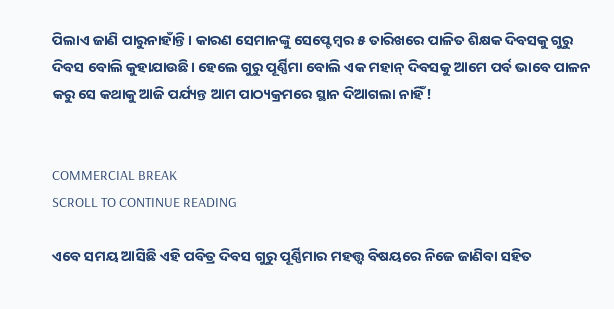ପିଲାଏ ଜାଣି ପାରୁନାହାଁନ୍ତି। କାରଣ ସେମାନଙ୍କୁ ସେପ୍ଟେମ୍ବର ୫ ତାରିଖରେ ପାଳିତ ଶିକ୍ଷକ ଦିବସକୁ ଗୁରୁ ଦିବସ ବୋଲି କୁହାଯାଉଛି। ହେଲେ ଗୁରୁ ପୂର୍ଣ୍ଣିମା ବୋଲି ଏକ ମହାନ୍ ଦିବସକୁ ଆମେ ପର୍ବ ଭାବେ ପାଳନ କରୁ ସେ କଥାକୁ ଆଜି ପର୍ଯ୍ୟନ୍ତ ଆମ ପାଠ୍ୟକ୍ରମରେ ସ୍ଥାନ ଦିଆଗଲା ନାହିଁ!


COMMERCIAL BREAK
SCROLL TO CONTINUE READING

ଏବେ ସମୟ ଆସିଛି ଏହି ପବିତ୍ର ଦିବସ ଗୁରୁ ପୂର୍ଣ୍ଣିମାର ମହତ୍ତ୍ୱ ବିଷୟରେ ନିଜେ ଜାଣିବା ସହିତ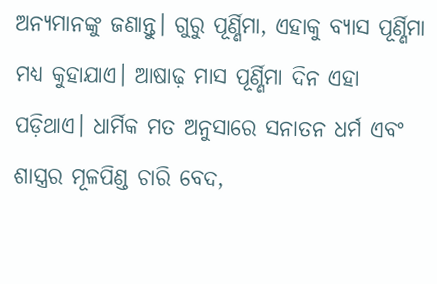ଅନ୍ୟମାନଙ୍କୁ ଜଣାନ୍ତୁ। ଗୁରୁ ପୂର୍ଣ୍ଣିମା, ଏହାକୁ ବ୍ୟାସ ପୂର୍ଣ୍ଣିମା ମଧ୍ୟ କୁହାଯାଏ। ଆଷାଢ଼ ମାସ ପୂର୍ଣ୍ଣିମା ଦିନ ଏହା ପଡ଼ିଥାଏ। ଧାର୍ମିକ ମତ ଅନୁସାରେ ସନାତନ ଧର୍ମ ଏବଂ ଶାସ୍ତ୍ରର ମୂଳପିଣ୍ଡ ଚାରି ବେଦ,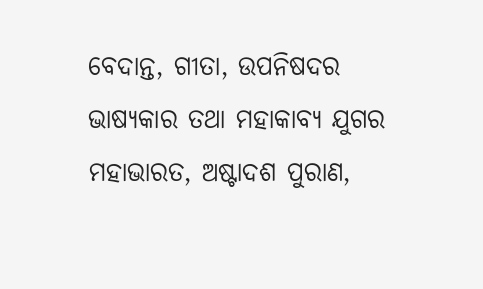ବେଦାନ୍ତ, ଗୀତା, ଉପନିଷଦର ଭାଷ୍ୟକାର ତଥା ମହାକାବ୍ୟ ଯୁଗର ମହାଭାରତ, ଅଷ୍ଟାଦଶ ପୁରାଣ,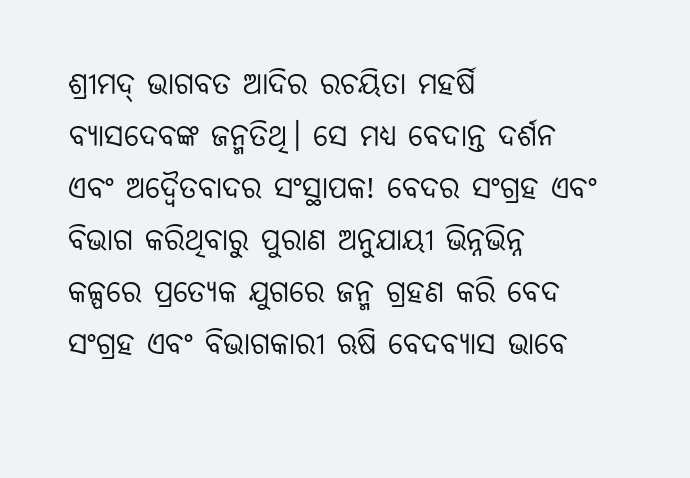ଶ୍ରୀମଦ୍ ଭାଗବତ ଆଦିର ରଚୟିତା ମହର୍ଷି ବ୍ୟାସଦେବଙ୍କ ଜନ୍ମତିଥି। ସେ ମଧ୍ୟ ବେଦାନ୍ତ ଦର୍ଶନ ଏବଂ ଅଦ୍ୱୈତବାଦର ସଂସ୍ଥାପକ! ବେଦର ସଂଗ୍ରହ ଏବଂ ବିଭାଗ କରିଥିବାରୁ ପୁରାଣ ଅନୁଯାୟୀ ଭିନ୍ନଭିନ୍ନ କଳ୍ପରେ ପ୍ରତ୍ୟେକ ଯୁଗରେ ଜନ୍ମ ଗ୍ରହଣ କରି ବେଦ ସଂଗ୍ରହ ଏବଂ ବିଭାଗକାରୀ ଋଷି ବେଦବ୍ୟାସ ଭାବେ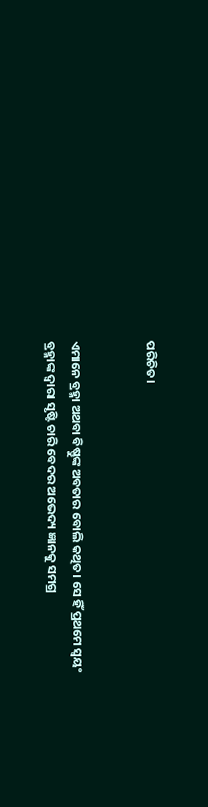ପରିଚିତ।


ଏମାନେ ବ୍ରହ୍ମା ଅଥବା ବିଷ୍ଣୁଙ୍କ ଅବତାର ବୋଲି କଥିତ। ସେ ହିଁ ପ୍ରଥମେ ସ୍ଵୟଂ ବ୍ରହ୍ମାଙ୍କ ଦ୍ଵାରା ସୃଷ୍ଟି ଚାରି ବେଦର ଅଭେଦ୍ୟ ଜ୍ଞାନକୁ ସମଗ୍ର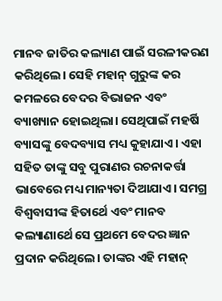ମାନବ ଜାତିର କଲ୍ୟାଣ ପାଇଁ ସରଳୀକରଣ କରିଥିଲେ। ସେହି ମହାନ୍ ଗୁରୁଙ୍କ କର କମଳରେ ବେଦର ବିଭାଜନ ଏବଂ ବ୍ୟାଖ୍ୟାନ ହୋଇଥିଲା। ସେଥିପାଇଁ ମହର୍ଷି ବ୍ୟାସଙ୍କୁ ବେଦବ୍ୟାସ ମଧ୍ୟ କୁହାଯାଏ। ଏହା ସହିତ ତାଙ୍କୁ ସବୁ ପୁରାଣର ରଚନାକର୍ତ୍ତା ଭାବେରେ ମଧ୍ୟ ମାନ୍ୟତା ଦିଆଯାଏ। ସମଗ୍ର ବିଶ୍ବବାସୀଙ୍କ ହିତାର୍ଥେ ଏବଂ ମାନବ କଲ୍ୟାଣାର୍ଥେ ସେ ପ୍ରଥମେ ବେଦର ଜ୍ଞାନ ପ୍ରଦାନ କରିଥିଲେ। ତାଙ୍କର ଏହି ମହାନ୍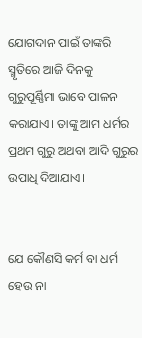ଯୋଗଦାନ ପାଇଁ ତାଙ୍କରି ସ୍ମୃତିରେ ଆଜି ଦିନକୁ ଗୁରୁପୂର୍ଣ୍ଣିମା ଭାବେ ପାଳନ କରାଯାଏ। ତାଙ୍କୁ ଆମ ଧର୍ମର ପ୍ରଥମ ଗୁରୁ ଅଥବା ଆଦି ଗୁରୁର ଉପାଧି ଦିଆଯାଏ।


ଯେ କୌଣସି କର୍ମ ବା ଧର୍ମ ହେଉ ନା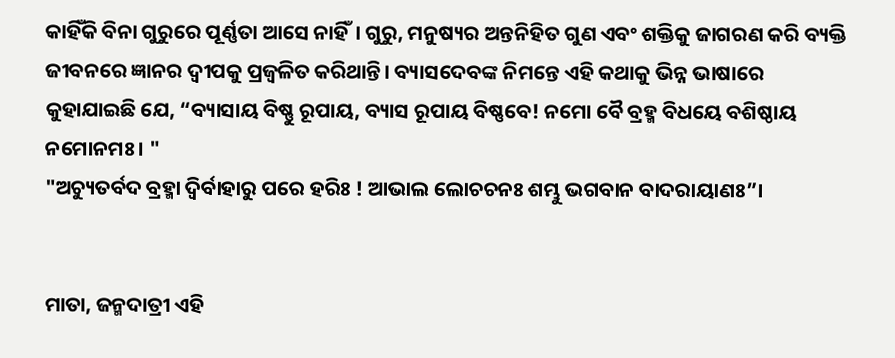କାହିଁକି ବିନା ଗୁରୁରେ ପୂର୍ଣ୍ଣତା ଆସେ ନାହିଁ। ଗୁରୁ, ମନୁଷ୍ୟର ଅନ୍ତନିହିତ ଗୁଣ ଏବଂ ଶକ୍ତିକୁ ଜାଗରଣ କରି ବ୍ୟକ୍ତି ଜୀବନରେ ଜ୍ଞାନର ଦ୍ବୀପକୁ ପ୍ରଜ୍ବଳିତ କରିଥାନ୍ତି। ବ୍ୟାସଦେବଙ୍କ ନିମନ୍ତେ ଏହି କଥାକୁ ଭିନ୍ନ ଭାଷାରେ କୁହାଯାଇଛି ଯେ, “ବ୍ୟାସାୟ ବିଷ୍ଣୁ ରୂପାୟ, ବ୍ୟାସ ରୂପାୟ ବିଷ୍ଣବେ! ନମୋ ବୈ ବ୍ରହ୍ମ ବିଧୟେ ବଶିଷ୍ଠାୟ ନମୋନମଃ। "
"ଅଚ୍ୟୁତର୍ବଦ ବ୍ରହ୍ମା ଦ୍ୱିର୍ବାହାରୁ ପରେ ହରିଃ ! ଆଭାଲ ଲୋଚଚନଃ ଶମ୍ଭୁ ଭଗବାନ ବାଦରାୟାଣଃ”।


ମାତା, ଜନ୍ମଦାତ୍ରୀ ଏହି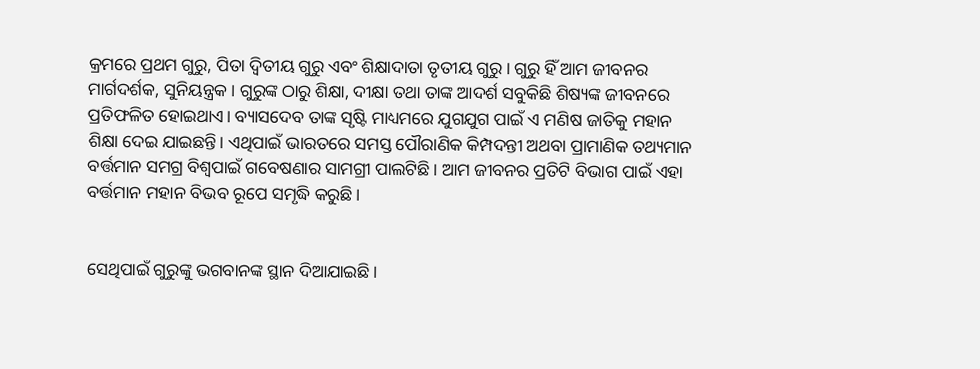କ୍ରମରେ ପ୍ରଥମ ଗୁରୁ, ପିତା ଦ୍ୱିତୀୟ ଗୁରୁ ଏବଂ ଶିକ୍ଷାଦାତା ତୃତୀୟ ଗୁରୁ। ଗୁରୁ ହିଁ ଆମ ଜୀବନର ମାର୍ଗଦର୍ଶକ, ସୁନିୟନ୍ତ୍ରକ। ଗୁରୁଙ୍କ ଠାରୁ ଶିକ୍ଷା, ଦୀକ୍ଷା ତଥା ତାଙ୍କ ଆଦର୍ଶ ସବୁକିଛି ଶିଷ୍ୟଙ୍କ ଜୀବନରେ ପ୍ରତିଫଳିତ ହୋଇଥାଏ। ବ୍ୟାସଦେବ ତାଙ୍କ ସୃଷ୍ଟି ମାଧ୍ୟମରେ ଯୁଗଯୁଗ ପାଇଁ ଏ ମଣିଷ ଜାତିକୁ ମହାନ ଶିକ୍ଷା ଦେଇ ଯାଇଛନ୍ତି। ଏଥିପାଇଁ ଭାରତରେ ସମସ୍ତ ପୌରାଣିକ କିମ୍ପଦନ୍ତୀ ଅଥବା ପ୍ରାମାଣିକ ତଥ୍ୟମାନ ବର୍ତ୍ତମାନ ସମଗ୍ର ବିଶ୍ୱପାଇଁ ଗବେଷଣାର ସାମଗ୍ରୀ ପାଲଟିଛି। ଆମ ଜୀବନର ପ୍ରତିଟି ବିଭାଗ ପାଇଁ ଏହା ବର୍ତ୍ତମାନ ମହାନ ବିଭବ ରୂପେ ସମୃଦ୍ଧି କରୁଛି।


ସେଥିପାଇଁ ଗୁରୁଙ୍କୁ ଭଗବାନଙ୍କ ସ୍ଥାନ ଦିଆଯାଇଛି।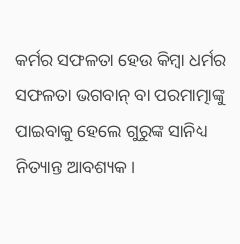କର୍ମର ସଫଳତା ହେଉ କିମ୍ବା ଧର୍ମର ସଫଳତା ଭଗବାନ୍ ବା ପରମାତ୍ମାଙ୍କୁ ପାଇବାକୁ ହେଲେ ଗୁରୁଙ୍କ ସାନିଧ୍ୟ ନିତ୍ୟାନ୍ତ ଆବଶ୍ୟକ।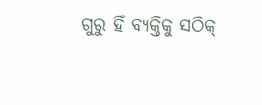ଗୁରୁ ହିଁ ବ୍ୟକ୍ତିକୁ ସଠିକ୍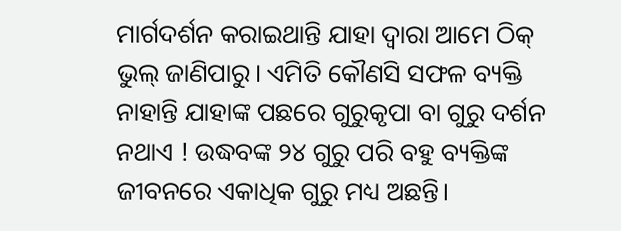ମାର୍ଗଦର୍ଶନ କରାଇଥାନ୍ତି ଯାହା ଦ୍ୱାରା ଆମେ ଠିକ୍ ଭୁଲ୍ ଜାଣିପାରୁ। ଏମିତି କୌଣସି ସଫଳ ବ୍ୟକ୍ତି ନାହାନ୍ତି ଯାହାଙ୍କ ପଛରେ ଗୁରୁକୃପା ବା ଗୁରୁ ଦର୍ଶନ ନଥାଏ ! ଉଦ୍ଧବଙ୍କ ୨୪ ଗୁରୁ ପରି ବହୁ ବ୍ୟକ୍ତିଙ୍କ ଜୀବନରେ ଏକାଧିକ ଗୁରୁ ମଧ୍ୟ ଅଛନ୍ତି।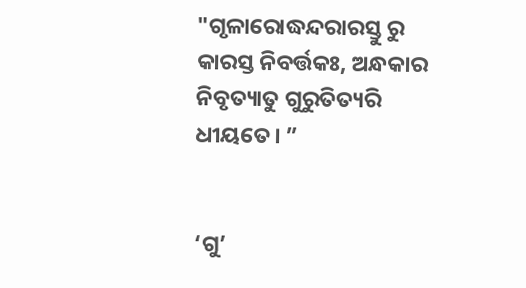"ଗୃଳାରୋଦ୍ଧନ୍ଦରାରସ୍ତୁ ରୁ କାରସ୍ତ ନିବର୍ତ୍ତକଃ, ଅନ୍ଧକାର ନିବୃତ୍ୟାତୁ ଗୁରୁତିତ୍ୟରି ଧୀୟତେ। ”


‘ଗୁ’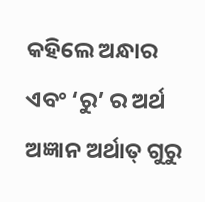କହିଲେ ଅନ୍ଧାର ଏବଂ ‘ରୁ’ ର ଅର୍ଥ ଅଜ୍ଞାନ ଅର୍ଥାତ୍ ଗୁରୁ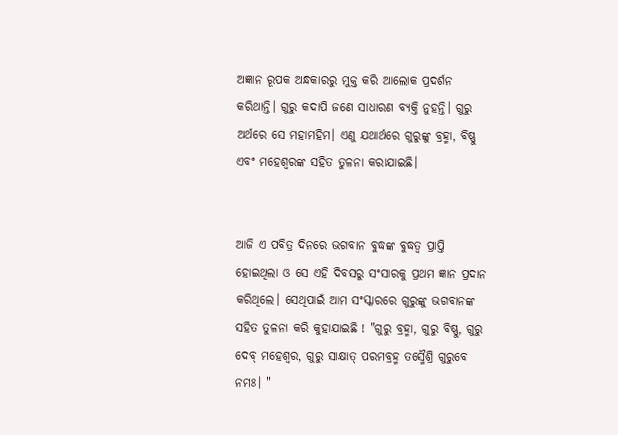ଅଜ୍ଞାନ ରୂପକ ଅନ୍ଧକାରରୁ ମୁକ୍ତ କରି ଆଲୋକ ପ୍ରଦର୍ଶନ କରିଥାନ୍ତି। ଗୁରୁ କଦାପି ଜଣେ ସାଧାରଣ ବ୍ୟକ୍ତି ନୁହନ୍ତି। ଗୁରୁ ଅର୍ଥରେ ସେ ମହାମହିମ। ଏଣୁ ଯଥାର୍ଥରେ ଗୁରୁଙ୍କୁ ବ୍ରହ୍ମା, ବିଷ୍ଣୁ ଏବଂ ମହେଶ୍ୱରଙ୍କ ସହିତ ତୁଳନା କରାଯାଇଛି।


ଆଜି ଏ ପବିତ୍ର ଦିନରେ ଭଗବାନ ବୁଦ୍ଧଙ୍କ ବୁଦ୍ଧତ୍ୱ ପ୍ରାପ୍ତି ହୋଇଥିଲା ଓ ସେ ଏହି ଦିବସରୁ ସଂସାରକୁ ପ୍ରଥମ ଜ୍ଞାନ ପ୍ରଦାନ କରିଥିଲେ। ସେଥିପାଇଁ ଆମ ସଂସ୍କାରରେ ଗୁରୁଙ୍କୁ ଭଗବାନଙ୍କ ସହିତ ତୁଳନା କରି କୁହାଯାଇଛି ! "ଗୁରୁ ବ୍ରହ୍ମା, ଗୁରୁ ବିଷ୍ଣୁ, ଗୁରୁ ଦେବ୍ ମହେଶ୍ୱର, ଗୁରୁ ସାକ୍ଷାତ୍ ପରମବ୍ରହ୍ମ ତସ୍ମୈଶ୍ରି ଗୁରୁବେ ନମଃ। "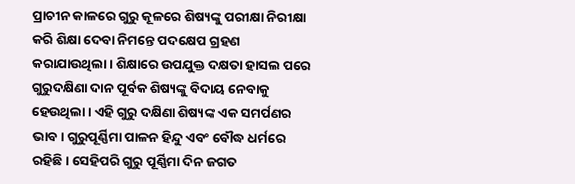ପ୍ରାଚୀନ କାଳରେ ଗୁରୁ କୂଳରେ ଶିଷ୍ୟଙ୍କୁ ପରୀକ୍ଷା ନିରୀକ୍ଷା କରି ଶିକ୍ଷା ଦେବା ନିମନ୍ତେ ପଦକ୍ଷେପ ଗ୍ରହଣ କରାଯାଉଥିଲା। ଶିକ୍ଷାରେ ଉପଯୁକ୍ତ ଦକ୍ଷତା ହାସଲ ପରେ ଗୁରୁଦକ୍ଷିଣା ଦାନ ପୂର୍ବକ ଶିଷ୍ୟଙ୍କୁ ବିଦାୟ ନେବାକୁ ହେଉଥିଲା। ଏହି ଗୁରୁ ଦକ୍ଷିଣା ଶିଷ୍ୟଙ୍କ ଏକ ସମର୍ପଣର ଭାବ। ଗୁରୁପୂର୍ଣ୍ଣିମା ପାଳନ ହିନ୍ଦୁ ଏବଂ ବୌଦ୍ଧ ଧର୍ମରେ ରହିଛି। ସେହିପରି ଗୁରୁ ପୂର୍ଣ୍ଣିମା ଦିନ ଜଗତ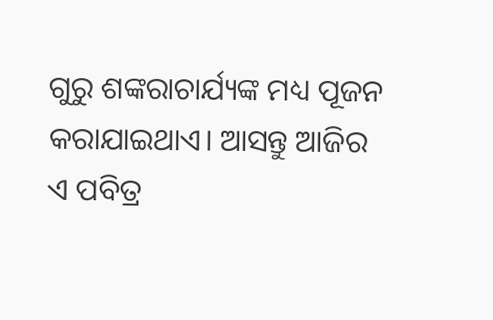ଗୁରୁ ଶଙ୍କରାଚାର୍ଯ୍ୟଙ୍କ ମଧ୍ୟ ପୂଜନ କରାଯାଇଥାଏ। ଆସନ୍ତୁ ଆଜିର ଏ ପବିତ୍ର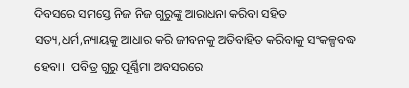ଦିବସରେ ସମସ୍ତେ ନିଜ ନିଜ ଗୁରୁଙ୍କୁ ଆରାଧନା କରିବା ସହିତ ସତ୍ୟ,ଧର୍ମ,ନ୍ୟାୟକୁ ଆଧାର କରି ଜୀବନକୁ ଅତିବାହିତ କରିବାକୁ ସଂକଳ୍ପବଦ୍ଧ ହେବା।  ପବିତ୍ର ଗୁରୁ ପୂର୍ଣ୍ଣିମା ଅବସରରେ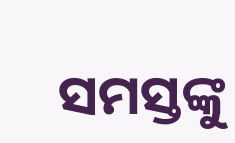ସମସ୍ତଙ୍କୁ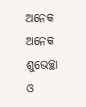ଅନେକ ଅନେକ ଶୁଭେଚ୍ଛା ଓ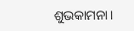ଶୁଭକାମନା।